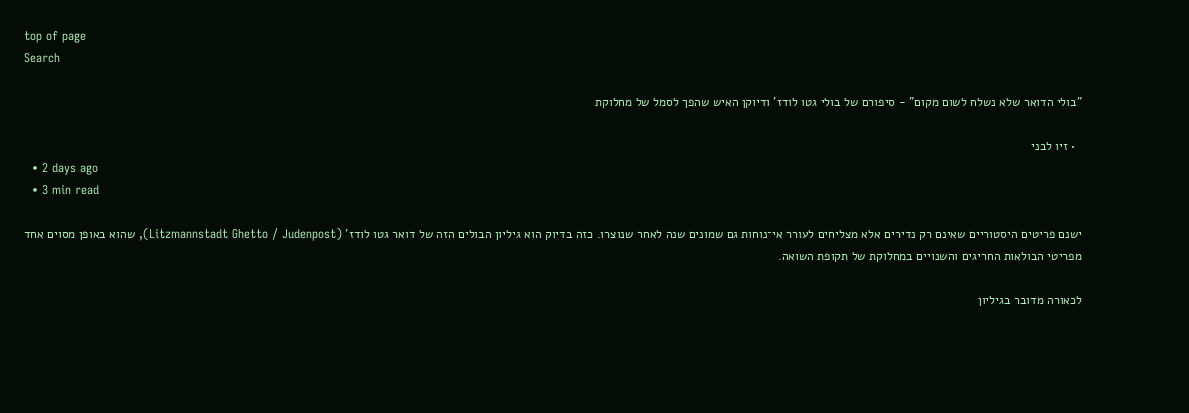top of page
Search

"בולי הדואר שלא נשלח לשום מקום" - סיפורם של בולי גטו לודז' ודיוקן האיש שהפך לסמל של מחלוקת

  • זיו לבני
  • 2 days ago
  • 3 min read

ישנם פריטים היסטוריים שאינם רק נדירים אלא מצליחים לעורר אי־נוחות גם שמונים שנה לאחר שנוצרו. כזה בדיוק הוא גיליון הבולים הזה של דואר גטו לודז' (Litzmannstadt Ghetto / Judenpost), שהוא באופן מסוים אחד מפריטי הבולאות החריגים והשנויים במחלוקת של תקופת השואה.

לכאורה מדובר בגיליון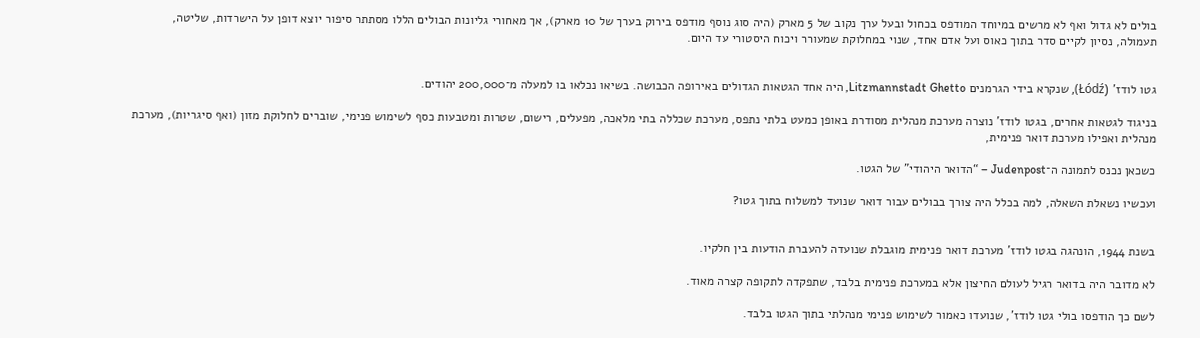בולים לא גדול ואף לא מרשים במיוחד המודפס בכחול ובעל ערך נקוב של 5 מארק (היה סוג נוסף מודפס בירוק בערך של 10 מארק), אך מאחורי גליונות הבולים הללו מסתתר סיפור יוצא דופן על הישרדות, שליטה, תעמולה, נסיון לקיים סדר בתוך כאוס ועל אדם אחד, שנוי במחלוקת שמעורר ויכוח היסטורי עד היום.


גטו לודז' (Łódź), שנקרא בידי הגרמנים Litzmannstadt Ghetto, היה אחד הגטאות הגדולים באירופה הכבושה. בשיאו נכלאו בו למעלה מ־200,000 יהודים.

בניגוד לגטאות אחרים, בגטו לודז' נוצרה מערכת מנהלית מסודרת באופן כמעט בלתי נתפס, מערכת שכללה בתי מלאכה, מפעלים, רישום, שטרות ומטבעות כסף לשימוש פנימי, שוברים לחלוקת מזון (ואף סיגריות), מערכת מנהלית ואפילו מערכת דואר פנימית,

כשכאן נכנס לתמונה ה־Judenpost – “הדואר היהודי” של הגטו.

ועכשיו נשאלת השאלה, למה בכלל היה צורך בבולים עבור דואר שנועד למשלוח בתוך גטו?


בשנת 1944, הונהגה בגטו לודז' מערכת דואר פנימית מוגבלת שנועדה להעברת הודעות בין חלקיו.

לא מדובר היה בדואר רגיל לעולם החיצון אלא במערכת פנימית בלבד, שתפקדה לתקופה קצרה מאוד.

לשם כך הודפסו בולי גטו לודז', שנועדו כאמור לשימוש פנימי מנהלתי בתוך הגטו בלבד.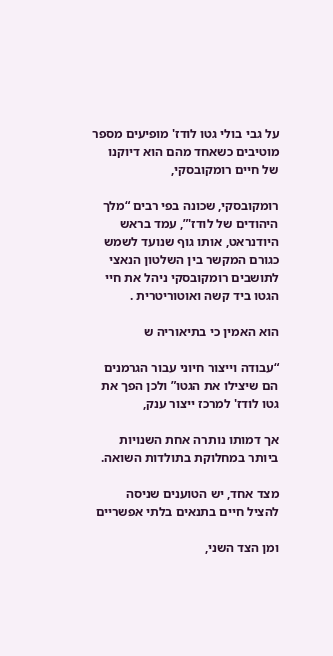על גבי בולי גטו לודז' מופיעים מספר מוטיבים כשאחד מהם הוא דיוקנו של חיים רומקובסקי,

רומקובסקי, שכונה בפי רבים “מלך היהודים של לודז'”, עמד בראש היודנראט, אותו גוף שנועד לשמש כגורם המקשר בין השלטון הנאצי לתושבים רומקובסקי ניהל את חיי הגטו ביד קשה ואוטוריטרית .

הוא האמין כי בתיאוריה ש

“עבודה וייצור חיוני עבור הגרמנים הם שיצילו את הגטו” ולכן הפך את גטו לודז' למרכז ייצור ענק,

אך דמותו נותרה אחת השנויות ביותר במחלוקת בתולדות השואה.

מצד אחד, יש הטוענים שניסה להציל חיים בתנאים בלתי אפשריים

ומן הצד השני,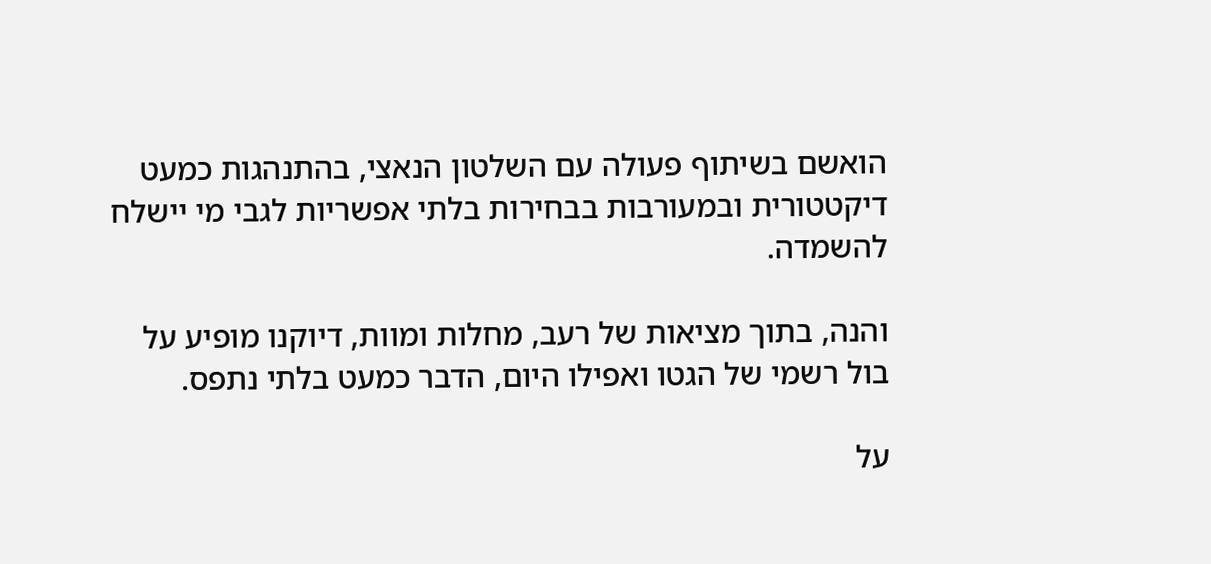הואשם בשיתוף פעולה עם השלטון הנאצי, בהתנהגות כמעט דיקטטורית ובמעורבות בבחירות בלתי אפשריות לגבי מי יישלח להשמדה.

והנה, בתוך מציאות של רעב, מחלות ומוות, דיוקנו מופיע על בול רשמי של הגטו ואפילו היום, הדבר כמעט בלתי נתפס.

על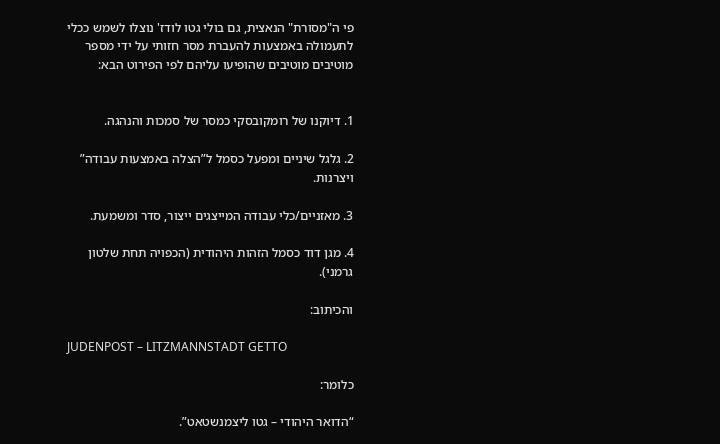פי ה"מסורת" הנאצית, גם בולי גטו לודז' נוצלו לשמש ככלי לתעמולה באמצעות להעברת מסר חזותי על ידי מספר מוטיבים מוטיבים שהופיעו עליהם לפי הפירוט הבא:


1. דיוקנו של רומקובסקי כמסר של סמכות והנהגה.

2. גלגל שיניים ומפעל כסמל ל”הצלה באמצעות עבודה” ויצרנות.

3. מאזניים/כלי עבודה המייצגים ייצור, סדר ומשמעת.

4. מגן דוד כסמל הזהות היהודית (הכפויה תחת שלטון גרמני).

והכיתוב:

JUDENPOST – LITZMANNSTADT GETTO

כלומר:

“הדואר היהודי – גטו ליצמנשטאט”.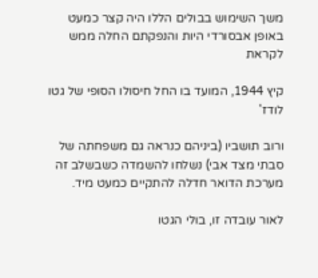משך השימוש בבולים הללו היה קצר כמעט באופן אבסורדי היות והנפקתם החלה ממש לקראת

קיץ 1944, המועד בו החל חיסולו הסופי של גטו לודז'

ורוב תושביו (ביניהם כנראה גם משפחתה של סבתי מצד אבי) נשלחו להשמדה כשבשלב זה מערכת הדואר חדלה להתקיים כמעט מיד.

לאור עובדה זו, בולי הגטו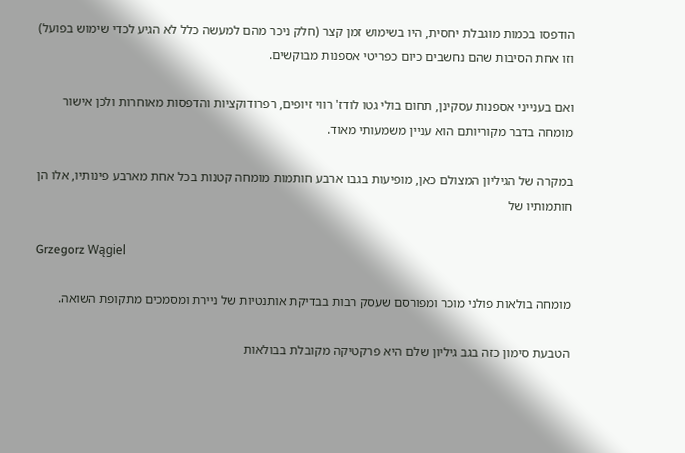הודפסו בכמות מוגבלת יחסית, היו בשימוש זמן קצר (חלק ניכר מהם למעשה כלל לא הגיע לכדי שימוש בפועל) וזו אחת הסיבות שהם נחשבים כיום כפריטי אספנות מבוקשים.

ואם בענייני אספנות עסקינן, תחום בולי גטו לודז' רווי זיופים, רפרודוקציות והדפסות מאוחרות ולכן אישור מומחה בדבר מקוריותם הוא עניין משמעותי מאוד.

במקרה של הגיליון המצולם כאן, מופיעות בגבו ארבע חותמות מומחה קטנות בכל אחת מארבע פינותיו, אלו הן חותמותיו של

Grzegorz Wągiel

מומחה בולאות פולני מוכר ומפורסם שעסק רבות בבדיקת אותנטיות של ניירת ומסמכים מתקופת השואה.

הטבעת סימון כזה בגב גיליון שלם היא פרקטיקה מקובלת בבולאות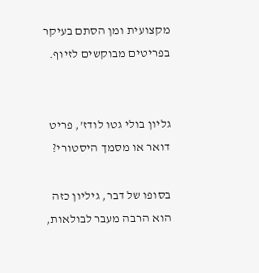מקצועית ומן הסתם בעיקר בפריטים מבוקשים לזיוף.


גליון בולי גטו לודז', פריט דואר או מסמך היסטורי?

בסופו של דבר, גיליון כזה הוא הרבה מעבר לבולאות,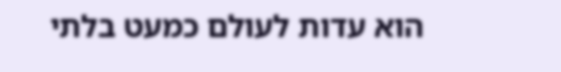הוא עדות לעולם כמעט בלתי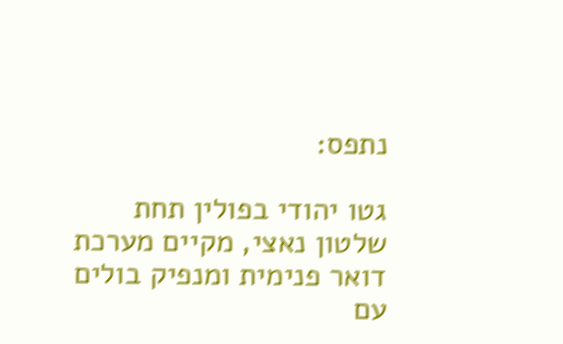נתפס:

גטו יהודי בפולין תחת שלטון נאצי, מקיים מערכת דואר פנימית ומנפיק בולים עם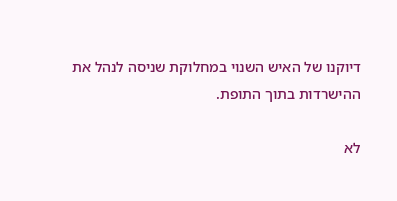דיוקנו של האיש השנוי במחלוקת שניסה לנהל את ההישרדות בתוך התופת.

לא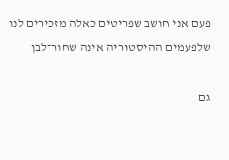פעם אני חושב שפריטים כאלה מזכירים לנו שלפעמים ההיסטוריה אינה שחור־לבן

גם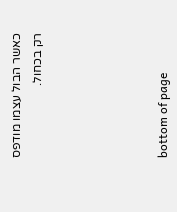כאשר הבול עצמו מודפס רק בכחול.





bottom of page